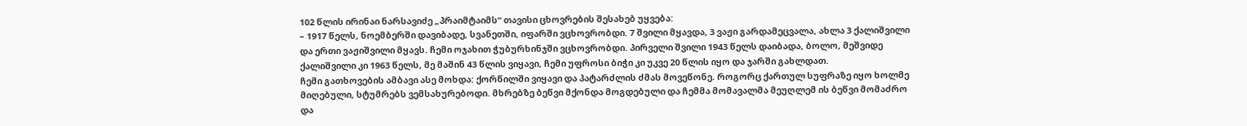102 წლის ირინაი ნარსავიძე „პრაიმტაიმს“ თავისი ცხოვრების შესახებ უყვება:
– 1917 წელს, ნოემბერში დავიბადე, სვანეთში, იფარში ვცხოვრობდი. 7 შვილი მყავდა, 3 ვაჟი გარდამეცვალა, ახლა 3 ქალიშვილი და ერთი ვაჟიშვილი მყავს. ჩემი ოჯახით ჭუბურხინჯში ვცხოვრობდი. პირველი შვილი 1943 წელს დაიბადა, ბოლო, მეშვიდე ქალიშვილი კი 1963 წელს, მე მაშინ 43 წლის ვიყავი, ჩემი უფროსი ბიჭი კი უკვე 20 წლის იყო და ჯარში გახლდათ.
ჩემი გათხოვების ამბავი ასე მოხდა: ქორწილში ვიყავი და პატარძლის ძმას მოვეწონე. როგორც ქართულ სუფრაზე იყო ხოლმე მიღებული, სტუმრებს ვემსახურებოდი. მხრებზე ბეწვი მქონდა მოგდებული და ჩემმა მომავალმა მეუღლემ ის ბეწვი მომაძრო და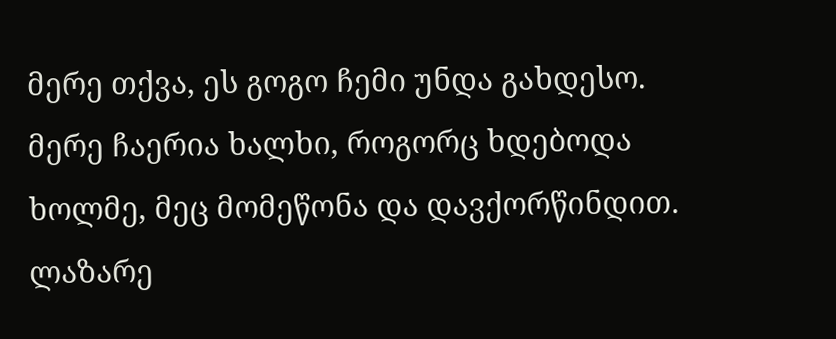მერე თქვა, ეს გოგო ჩემი უნდა გახდესო.
მერე ჩაერია ხალხი, როგორც ხდებოდა ხოლმე, მეც მომეწონა და დავქორწინდით. ლაზარე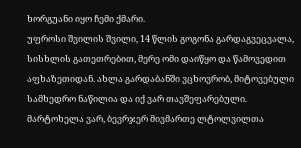ხორგუანი იყო ჩემი ქმარი.
უფროსი შვილის შვილი, 14 წლის გოგონა გარდაგვეცვალა, სისხლის გათეთრებით, მერე ომი დაიწყო და წამოვედით აფხაზეთიდან. ახლა გარდაბანში ვცხოვრობ, მიტოვებული სამხედრო ნაწილია და იქ ვარ თავშეფარებული. მარტოხელა ვარ, ბევრჯერ მივმართე ლტოლვილთა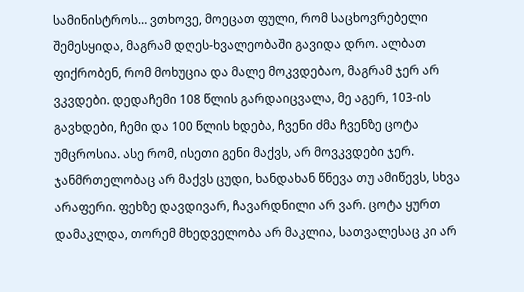სამინისტროს… ვთხოვე, მოეცათ ფული, რომ საცხოვრებელი შემესყიდა, მაგრამ დღეს-ხვალეობაში გავიდა დრო. ალბათ ფიქრობენ, რომ მოხუცია და მალე მოკვდებაო, მაგრამ ჯერ არ ვკვდები. დედაჩემი 108 წლის გარდაიცვალა, მე აგერ, 103-ის გავხდები, ჩემი და 100 წლის ხდება, ჩვენი ძმა ჩვენზე ცოტა უმცროსია. ასე რომ, ისეთი გენი მაქვს, არ მოვკვდები ჯერ. ჯანმრთელობაც არ მაქვს ცუდი, ხანდახან წნევა თუ ამიწევს, სხვა არაფერი. ფეხზე დავდივარ, ჩავარდნილი არ ვარ. ცოტა ყურთ დამაკლდა, თორემ მხედველობა არ მაკლია, სათვალესაც კი არ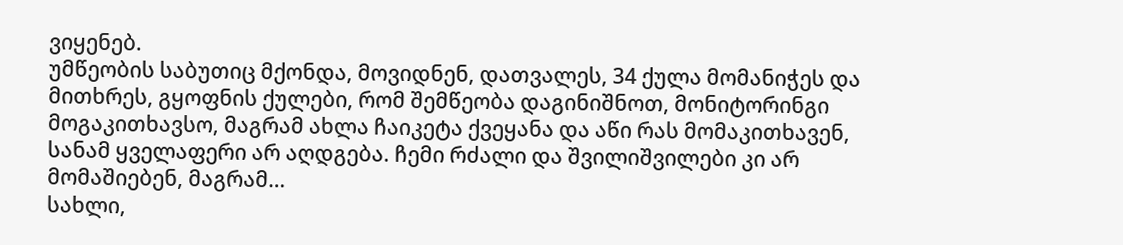ვიყენებ.
უმწეობის საბუთიც მქონდა, მოვიდნენ, დათვალეს, 34 ქულა მომანიჭეს და მითხრეს, გყოფნის ქულები, რომ შემწეობა დაგინიშნოთ, მონიტორინგი მოგაკითხავსო, მაგრამ ახლა ჩაიკეტა ქვეყანა და აწი რას მომაკითხავენ, სანამ ყველაფერი არ აღდგება. ჩემი რძალი და შვილიშვილები კი არ მომაშიებენ, მაგრამ…
სახლი,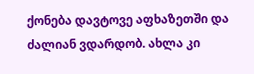ქონება დავტოვე აფხაზეთში და ძალიან ვდარდობ. ახლა კი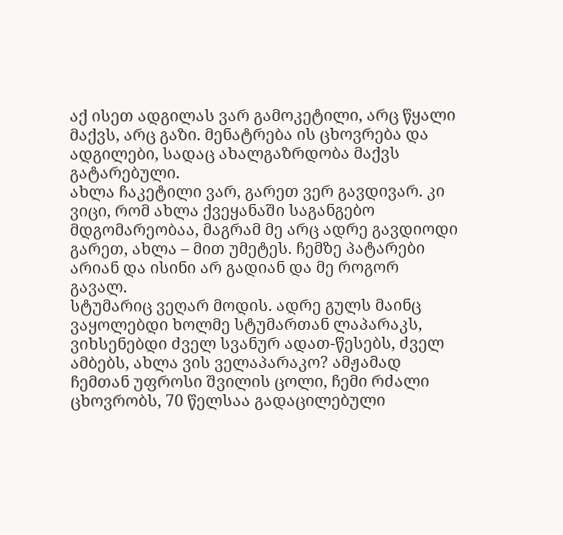აქ ისეთ ადგილას ვარ გამოკეტილი, არც წყალი მაქვს, არც გაზი. მენატრება ის ცხოვრება და ადგილები, სადაც ახალგაზრდობა მაქვს გატარებული.
ახლა ჩაკეტილი ვარ, გარეთ ვერ გავდივარ. კი ვიცი, რომ ახლა ქვეყანაში საგანგებო მდგომარეობაა, მაგრამ მე არც ადრე გავდიოდი გარეთ, ახლა – მით უმეტეს. ჩემზე პატარები არიან და ისინი არ გადიან და მე როგორ გავალ.
სტუმარიც ვეღარ მოდის. ადრე გულს მაინც ვაყოლებდი ხოლმე სტუმართან ლაპარაკს, ვიხსენებდი ძველ სვანურ ადათ-წესებს, ძველ ამბებს, ახლა ვის ველაპარაკო? ამჟამად ჩემთან უფროსი შვილის ცოლი, ჩემი რძალი ცხოვრობს, 70 წელსაა გადაცილებული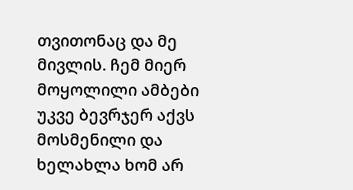თვითონაც და მე მივლის. ჩემ მიერ მოყოლილი ამბები უკვე ბევრჯერ აქვს მოსმენილი და ხელახლა ხომ არ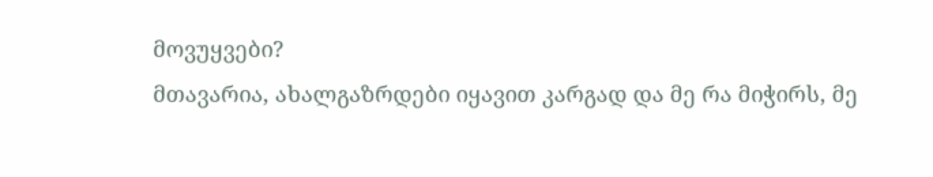მოვუყვები?
მთავარია, ახალგაზრდები იყავით კარგად და მე რა მიჭირს, მე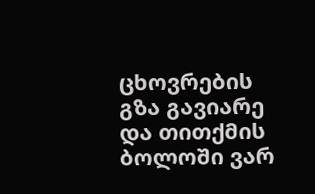ცხოვრების გზა გავიარე და თითქმის ბოლოში ვარ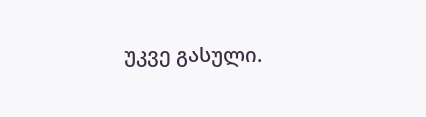უკვე გასული.